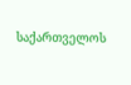საქართველოს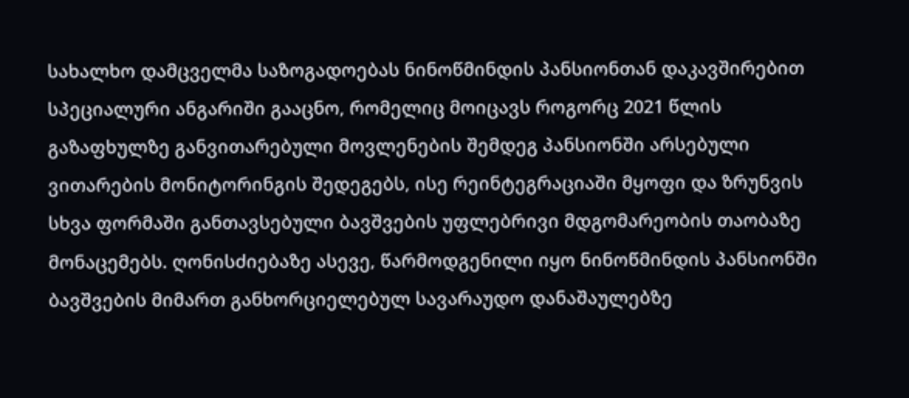სახალხო დამცველმა საზოგადოებას ნინოწმინდის პანსიონთან დაკავშირებით სპეციალური ანგარიში გააცნო, რომელიც მოიცავს როგორც 2021 წლის გაზაფხულზე განვითარებული მოვლენების შემდეგ პანსიონში არსებული ვითარების მონიტორინგის შედეგებს, ისე რეინტეგრაციაში მყოფი და ზრუნვის სხვა ფორმაში განთავსებული ბავშვების უფლებრივი მდგომარეობის თაობაზე მონაცემებს. ღონისძიებაზე ასევე, წარმოდგენილი იყო ნინოწმინდის პანსიონში ბავშვების მიმართ განხორციელებულ სავარაუდო დანაშაულებზე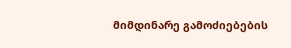მიმდინარე გამოძიებების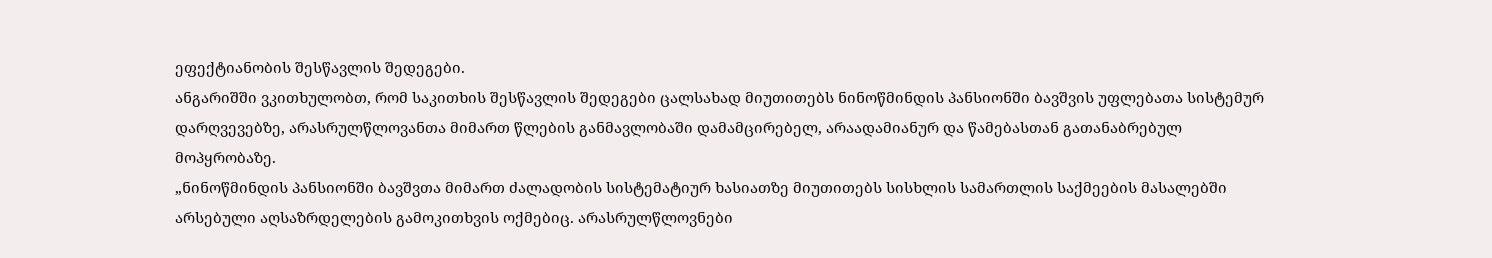ეფექტიანობის შესწავლის შედეგები.
ანგარიშში ვკითხულობთ, რომ საკითხის შესწავლის შედეგები ცალსახად მიუთითებს ნინოწმინდის პანსიონში ბავშვის უფლებათა სისტემურ დარღვევებზე, არასრულწლოვანთა მიმართ წლების განმავლობაში დამამცირებელ, არაადამიანურ და წამებასთან გათანაბრებულ მოპყრობაზე.
„ნინოწმინდის პანსიონში ბავშვთა მიმართ ძალადობის სისტემატიურ ხასიათზე მიუთითებს სისხლის სამართლის საქმეების მასალებში არსებული აღსაზრდელების გამოკითხვის ოქმებიც. არასრულწლოვნები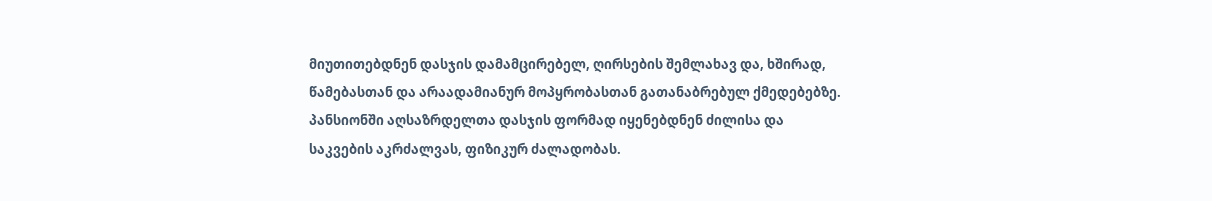მიუთითებდნენ დასჯის დამამცირებელ, ღირსების შემლახავ და, ხშირად, წამებასთან და არაადამიანურ მოპყრობასთან გათანაბრებულ ქმედებებზე. პანსიონში აღსაზრდელთა დასჯის ფორმად იყენებდნენ ძილისა და საკვების აკრძალვას, ფიზიკურ ძალადობას.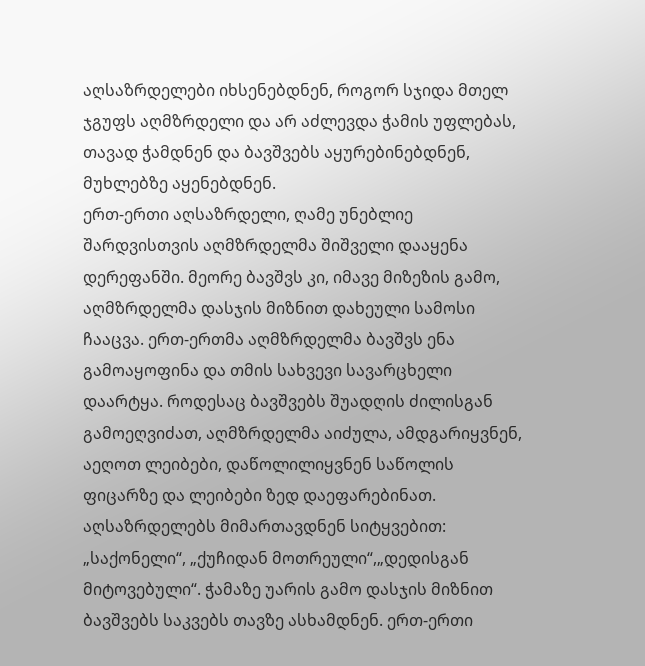აღსაზრდელები იხსენებდნენ, როგორ სჯიდა მთელ ჯგუფს აღმზრდელი და არ აძლევდა ჭამის უფლებას, თავად ჭამდნენ და ბავშვებს აყურებინებდნენ, მუხლებზე აყენებდნენ.
ერთ-ერთი აღსაზრდელი, ღამე უნებლიე შარდვისთვის აღმზრდელმა შიშველი დააყენა დერეფანში. მეორე ბავშვს კი, იმავე მიზეზის გამო, აღმზრდელმა დასჯის მიზნით დახეული სამოსი ჩააცვა. ერთ-ერთმა აღმზრდელმა ბავშვს ენა გამოაყოფინა და თმის სახვევი სავარცხელი დაარტყა. როდესაც ბავშვებს შუადღის ძილისგან გამოეღვიძათ, აღმზრდელმა აიძულა, ამდგარიყვნენ, აეღოთ ლეიბები, დაწოლილიყვნენ საწოლის ფიცარზე და ლეიბები ზედ დაეფარებინათ. აღსაზრდელებს მიმართავდნენ სიტყვებით: „საქონელი“, „ქუჩიდან მოთრეული“,„დედისგან მიტოვებული“. ჭამაზე უარის გამო დასჯის მიზნით ბავშვებს საკვებს თავზე ასხამდნენ. ერთ-ერთი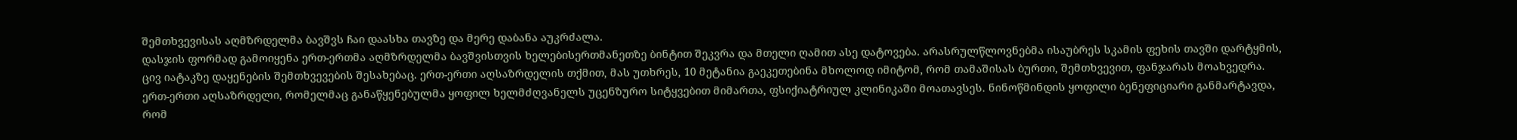შემთხვევისას აღმზრდელმა ბავშვს ჩაი დაასხა თავზე და მერე დაბანა აუკრძალა.
დასჯის ფორმად გამოიყენა ერთ-ერთმა აღმზრდელმა ბავშვისთვის ხელებისერთმანეთზე ბინტით შეკვრა და მთელი ღამით ასე დატოვება. არასრულწლოვნებმა ისაუბრეს სკამის ფეხის თავში დარტყმის, ცივ იატაკზე დაყენების შემთხვევების შესახებაც. ერთ-ერთი აღსაზრდელის თქმით, მას უთხრეს, 10 მეტანია გაეკეთებინა მხოლოდ იმიტომ, რომ თამაშისას ბურთი, შემთხვევით, ფანჯარას მოახვედრა. ერთ-ერთი აღსაზრდელი, რომელმაც განაწყენებულმა ყოფილ ხელმძღვანელს უცენზურო სიტყვებით მიმართა, ფსიქიატრიულ კლინიკაში მოათავსეს. ნინოწმინდის ყოფილი ბენეფიციარი განმარტავდა, რომ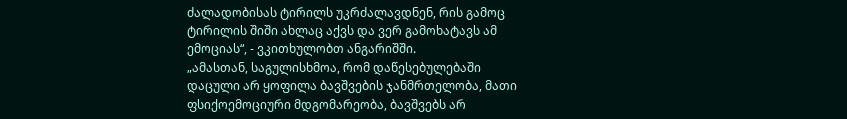ძალადობისას ტირილს უკრძალავდნენ, რის გამოც ტირილის შიში ახლაც აქვს და ვერ გამოხატავს ამ ემოციას“, - ვკითხულობთ ანგარიშში.
„ამასთან, საგულისხმოა, რომ დაწესებულებაში დაცული არ ყოფილა ბავშვების ჯანმრთელობა, მათი ფსიქოემოციური მდგომარეობა, ბავშვებს არ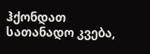ჰქონდათ სათანადო კვება,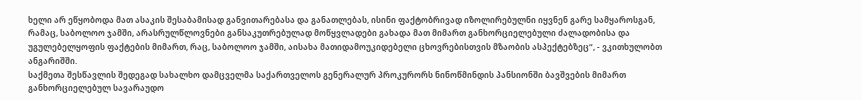ხელი არ ეწყობოდა მათ ასაკის შესაბამისად განვითარებასა და განათლებას, ისინი ფაქტობრივად იზოლირებულნი იყვნენ გარე სამყაროსგან, რამაც, საბოლოო ჯამში, არასრულწლოვნები განსაკუთრებულად მოწყვლადები გახადა მათ მიმართ განხორციელებული ძალადობისა და უგულებელყოფის ფაქტების მიმართ, რაც, საბოლოო ჯამში, აისახა მათიდამოუკიდებელი ცხოვრებისთვის მზაობის ასპექტებზეც“, - ვკითხულობთ ანგარიშში.
საქმეთა შესწავლის შედეგად სახალხო დამცველმა საქართველოს გენერალურ პროკურორს ნინოწმინდის პანსიონში ბავშვების მიმართ განხორციელებულ სავარაუდო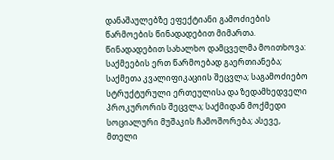დანაშაულებზე ეფექტიანი გამოძიების წარმოების წინადადებით მიმართა. წინადადებით სახალხო დამცველმა მოითხოვა:
საქმეების ერთ წარმოებად გაერთიანება; საქმეთა კვალიფიკაციის შეცვლა; საგამოძიებო სტრუქტურული ერთეულისა და ზედამხედველი პროკურორის შეცვლა; საქმიდან მოქმედი სოციალური მუშაკის ჩამოშორება; ასევე, მთელი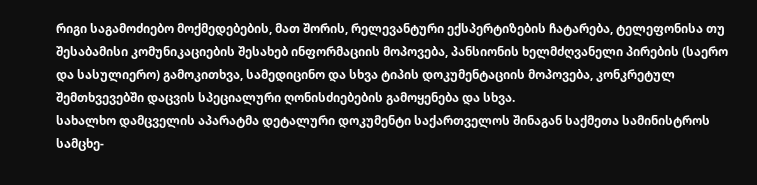რიგი საგამოძიებო მოქმედებების, მათ შორის, რელევანტური ექსპერტიზების ჩატარება, ტელეფონისა თუ შესაბამისი კომუნიკაციების შესახებ ინფორმაციის მოპოვება, პანსიონის ხელმძღვანელი პირების (საერო და სასულიერო) გამოკითხვა, სამედიცინო და სხვა ტიპის დოკუმენტაციის მოპოვება, კონკრეტულ შემთხვევებში დაცვის სპეციალური ღონისძიებების გამოყენება და სხვა.
სახალხო დამცველის აპარატმა დეტალური დოკუმენტი საქართველოს შინაგან საქმეთა სამინისტროს სამცხე-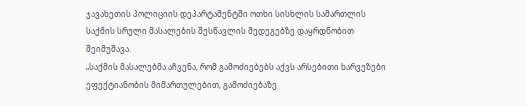ჯავახეთის პოლიციის დეპარტამენტში ოთხი სისხლის სამართლის საქმის სრული მასალების შესწავლის შედეგებზე დაყრდნობით შეიმუშავა.
„საქმის მასალებმა აჩვენა, რომ გამოძიებებს აქვს არსებითი ხარვეზები ეფექტიანობის მიმართულებით, გამოძიებაზე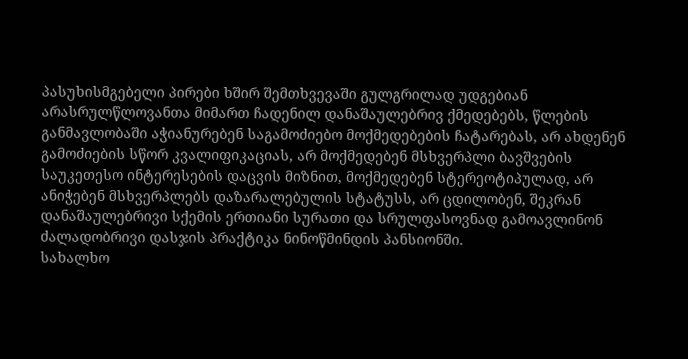პასუხისმგებელი პირები ხშირ შემთხვევაში გულგრილად უდგებიან არასრულწლოვანთა მიმართ ჩადენილ დანაშაულებრივ ქმედებებს, წლების განმავლობაში აჭიანურებენ საგამოძიებო მოქმედებების ჩატარებას, არ ახდენენ გამოძიების სწორ კვალიფიკაციას, არ მოქმედებენ მსხვერპლი ბავშვების საუკეთესო ინტერესების დაცვის მიზნით, მოქმედებენ სტერეოტიპულად, არ ანიჭებენ მსხვერპლებს დაზარალებულის სტატუსს, არ ცდილობენ, შეკრან დანაშაულებრივი სქემის ერთიანი სურათი და სრულფასოვნად გამოავლინონ ძალადობრივი დასჯის პრაქტიკა ნინოწმინდის პანსიონში.
სახალხო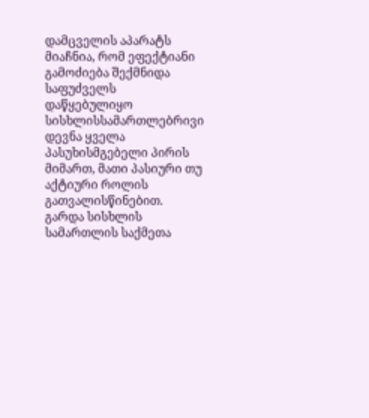დამცველის აპარატს მიაჩნია, რომ ეფექტიანი გამოძიება შექმნიდა საფუძველს დაწყებულიყო სისხლისსამართლებრივი დევნა ყველა პასუხისმგებელი პირის მიმართ, მათი პასიური თუ აქტიური როლის გათვალისწინებით.
გარდა სისხლის სამართლის საქმეთა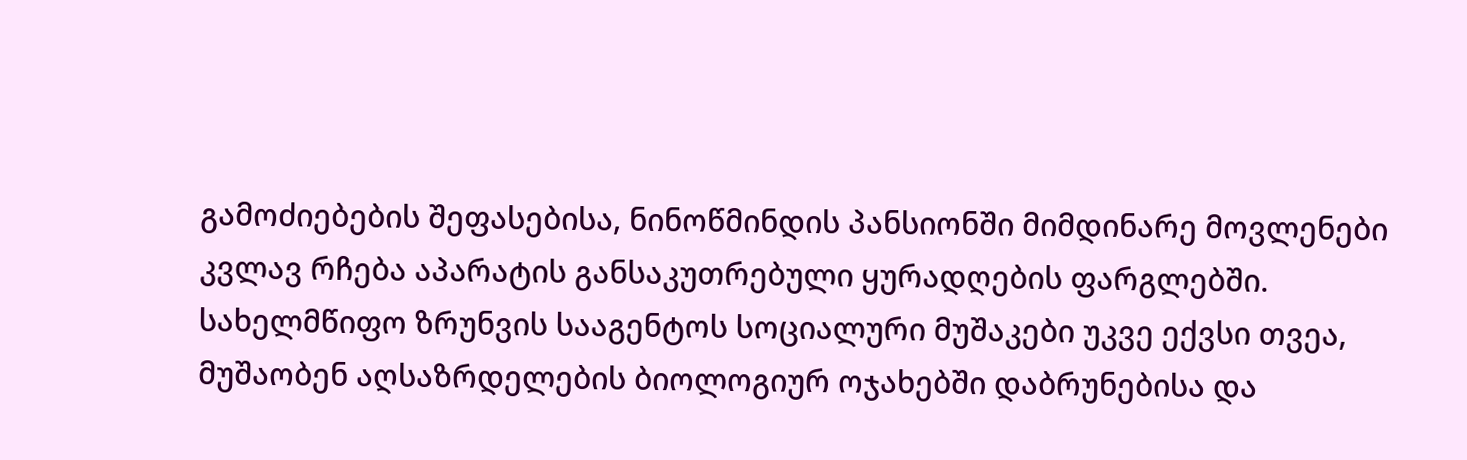გამოძიებების შეფასებისა, ნინოწმინდის პანსიონში მიმდინარე მოვლენები კვლავ რჩება აპარატის განსაკუთრებული ყურადღების ფარგლებში. სახელმწიფო ზრუნვის სააგენტოს სოციალური მუშაკები უკვე ექვსი თვეა, მუშაობენ აღსაზრდელების ბიოლოგიურ ოჯახებში დაბრუნებისა და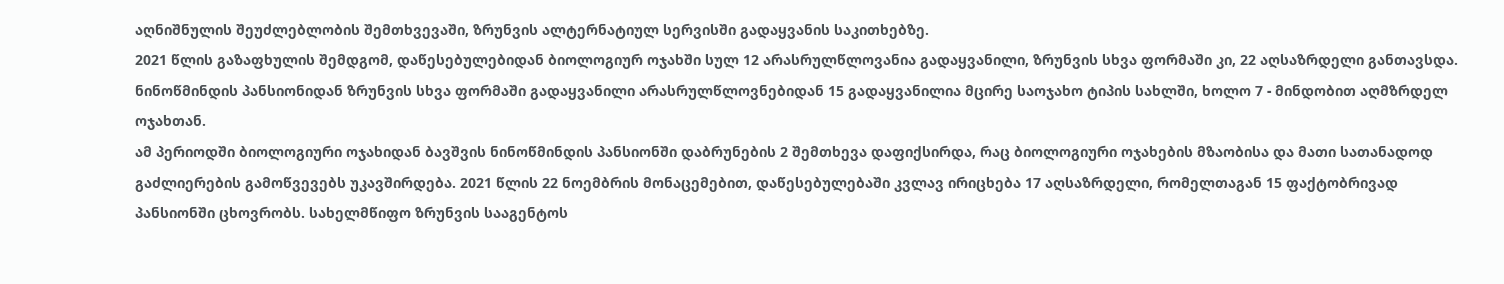აღნიშნულის შეუძლებლობის შემთხვევაში, ზრუნვის ალტერნატიულ სერვისში გადაყვანის საკითხებზე.
2021 წლის გაზაფხულის შემდგომ, დაწესებულებიდან ბიოლოგიურ ოჯახში სულ 12 არასრულწლოვანია გადაყვანილი, ზრუნვის სხვა ფორმაში კი, 22 აღსაზრდელი განთავსდა. ნინოწმინდის პანსიონიდან ზრუნვის სხვა ფორმაში გადაყვანილი არასრულწლოვნებიდან 15 გადაყვანილია მცირე საოჯახო ტიპის სახლში, ხოლო 7 - მინდობით აღმზრდელ ოჯახთან.
ამ პერიოდში ბიოლოგიური ოჯახიდან ბავშვის ნინოწმინდის პანსიონში დაბრუნების 2 შემთხევა დაფიქსირდა, რაც ბიოლოგიური ოჯახების მზაობისა და მათი სათანადოდ გაძლიერების გამოწვევებს უკავშირდება. 2021 წლის 22 ნოემბრის მონაცემებით, დაწესებულებაში კვლავ ირიცხება 17 აღსაზრდელი, რომელთაგან 15 ფაქტობრივად პანსიონში ცხოვრობს. სახელმწიფო ზრუნვის სააგენტოს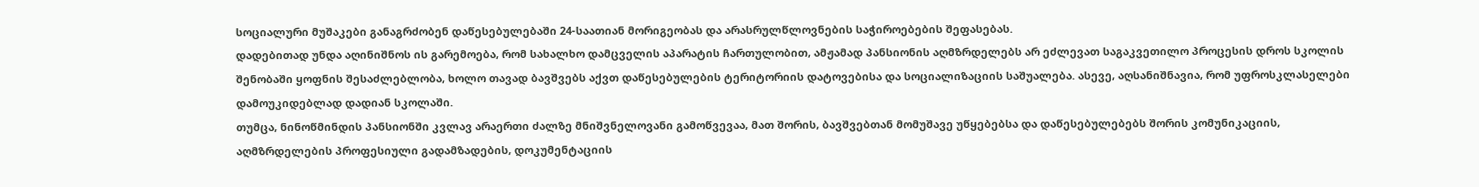სოციალური მუშაკები განაგრძობენ დაწესებულებაში 24-საათიან მორიგეობას და არასრულწლოვნების საჭიროებების შეფასებას.
დადებითად უნდა აღინიშნოს ის გარემოება, რომ სახალხო დამცველის აპარატის ჩართულობით, ამჟამად პანსიონის აღმზრდელებს არ ეძლევათ საგაკვეთილო პროცესის დროს სკოლის შენობაში ყოფნის შესაძლებლობა, ხოლო თავად ბავშვებს აქვთ დაწესებულების ტერიტორიის დატოვებისა და სოციალიზაციის საშუალება. ასევე, აღსანიშნავია, რომ უფროსკლასელები დამოუკიდებლად დადიან სკოლაში.
თუმცა, ნინოწმინდის პანსიონში კვლავ არაერთი ძალზე მნიშვნელოვანი გამოწვევაა, მათ შორის, ბავშვებთან მომუშავე უწყებებსა და დაწესებულებებს შორის კომუნიკაციის, აღმზრდელების პროფესიული გადამზადების, დოკუმენტაციის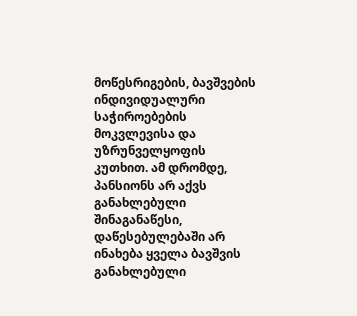მოწესრიგების, ბავშვების ინდივიდუალური საჭიროებების მოკვლევისა და უზრუნველყოფის კუთხით. ამ დრომდე, პანსიონს არ აქვს განახლებული შინაგანაწესი, დაწესებულებაში არ ინახება ყველა ბავშვის განახლებული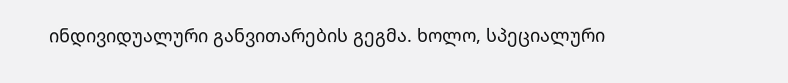ინდივიდუალური განვითარების გეგმა. ხოლო, სპეციალური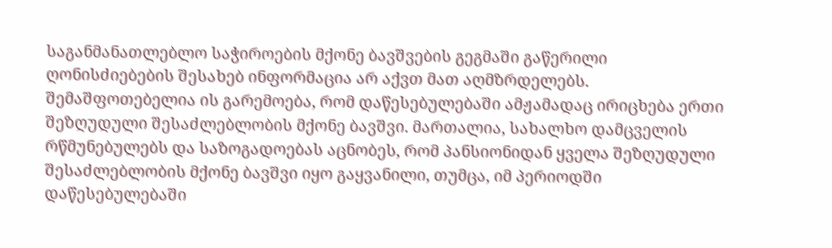საგანმანათლებლო საჭიროების მქონე ბავშვების გეგმაში გაწერილი ღონისძიებების შესახებ ინფორმაცია არ აქვთ მათ აღმზრდელებს.
შემაშფოთებელია ის გარემოება, რომ დაწესებულებაში ამჟამადაც ირიცხება ერთი შეზღუდული შესაძლებლობის მქონე ბავშვი. მართალია, სახალხო დამცველის რწმუნებულებს და საზოგადოებას აცნობეს, რომ პანსიონიდან ყველა შეზღუდული შესაძლებლობის მქონე ბავშვი იყო გაყვანილი, თუმცა, იმ პერიოდში დაწესებულებაში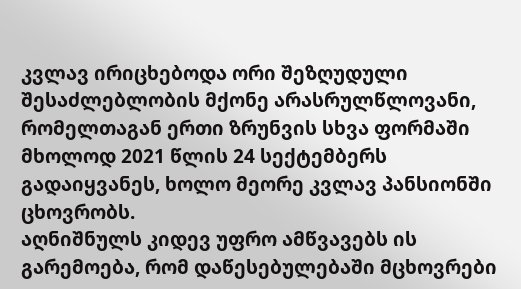კვლავ ირიცხებოდა ორი შეზღუდული შესაძლებლობის მქონე არასრულწლოვანი, რომელთაგან ერთი ზრუნვის სხვა ფორმაში მხოლოდ 2021 წლის 24 სექტემბერს გადაიყვანეს, ხოლო მეორე კვლავ პანსიონში ცხოვრობს.
აღნიშნულს კიდევ უფრო ამწვავებს ის გარემოება, რომ დაწესებულებაში მცხოვრები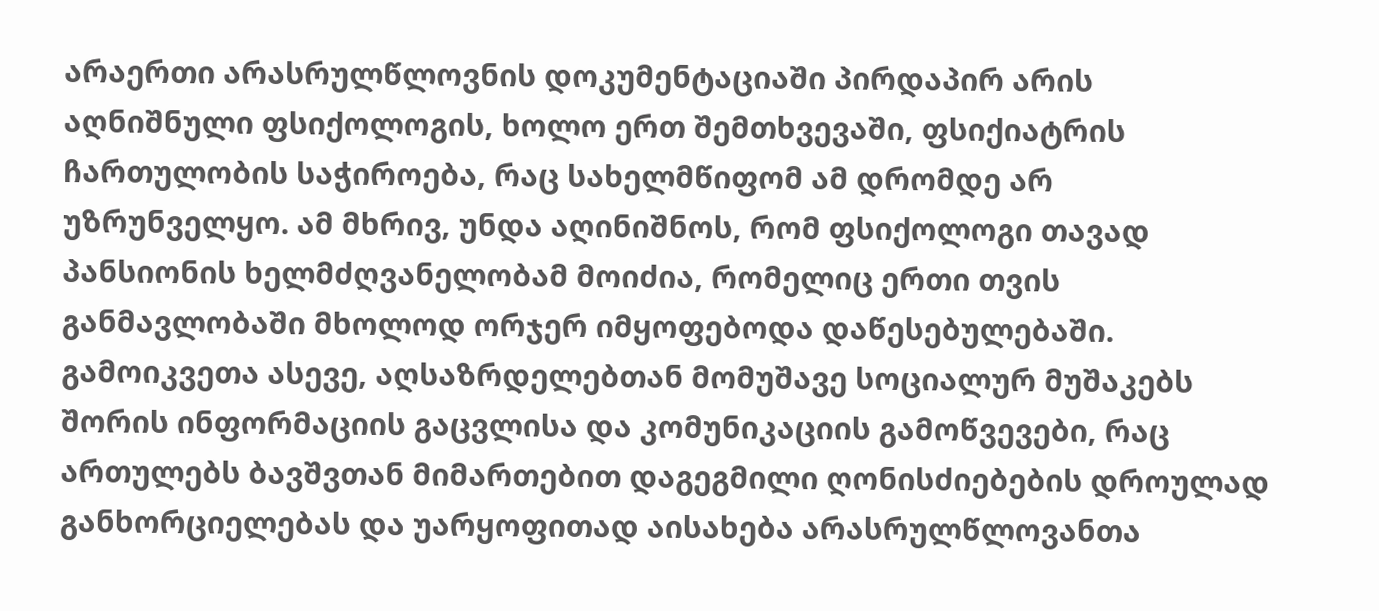არაერთი არასრულწლოვნის დოკუმენტაციაში პირდაპირ არის აღნიშნული ფსიქოლოგის, ხოლო ერთ შემთხვევაში, ფსიქიატრის ჩართულობის საჭიროება, რაც სახელმწიფომ ამ დრომდე არ უზრუნველყო. ამ მხრივ, უნდა აღინიშნოს, რომ ფსიქოლოგი თავად პანსიონის ხელმძღვანელობამ მოიძია, რომელიც ერთი თვის განმავლობაში მხოლოდ ორჯერ იმყოფებოდა დაწესებულებაში.
გამოიკვეთა ასევე, აღსაზრდელებთან მომუშავე სოციალურ მუშაკებს შორის ინფორმაციის გაცვლისა და კომუნიკაციის გამოწვევები, რაც ართულებს ბავშვთან მიმართებით დაგეგმილი ღონისძიებების დროულად განხორციელებას და უარყოფითად აისახება არასრულწლოვანთა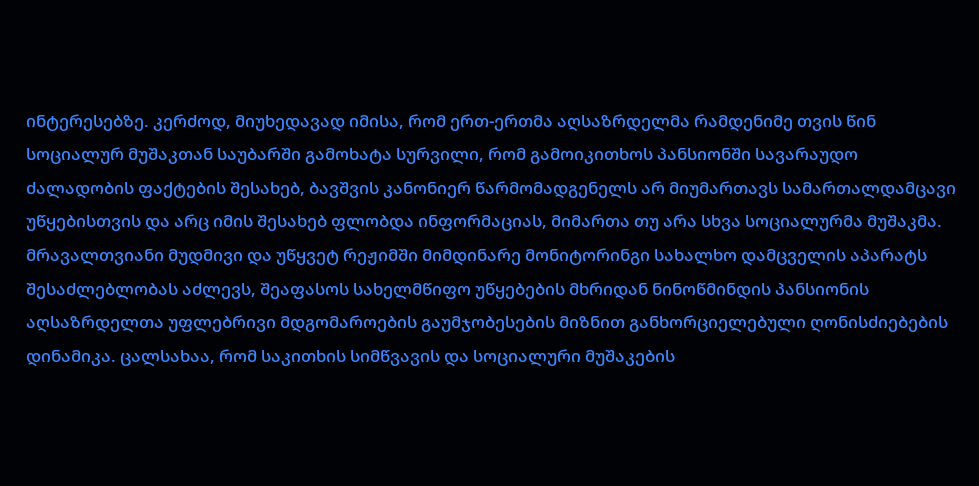ინტერესებზე. კერძოდ, მიუხედავად იმისა, რომ ერთ-ერთმა აღსაზრდელმა რამდენიმე თვის წინ სოციალურ მუშაკთან საუბარში გამოხატა სურვილი, რომ გამოიკითხოს პანსიონში სავარაუდო ძალადობის ფაქტების შესახებ, ბავშვის კანონიერ წარმომადგენელს არ მიუმართავს სამართალდამცავი უწყებისთვის და არც იმის შესახებ ფლობდა ინფორმაციას, მიმართა თუ არა სხვა სოციალურმა მუშაკმა.
მრავალთვიანი მუდმივი და უწყვეტ რეჟიმში მიმდინარე მონიტორინგი სახალხო დამცველის აპარატს შესაძლებლობას აძლევს, შეაფასოს სახელმწიფო უწყებების მხრიდან ნინოწმინდის პანსიონის აღსაზრდელთა უფლებრივი მდგომაროების გაუმჯობესების მიზნით განხორციელებული ღონისძიებების დინამიკა. ცალსახაა, რომ საკითხის სიმწვავის და სოციალური მუშაკების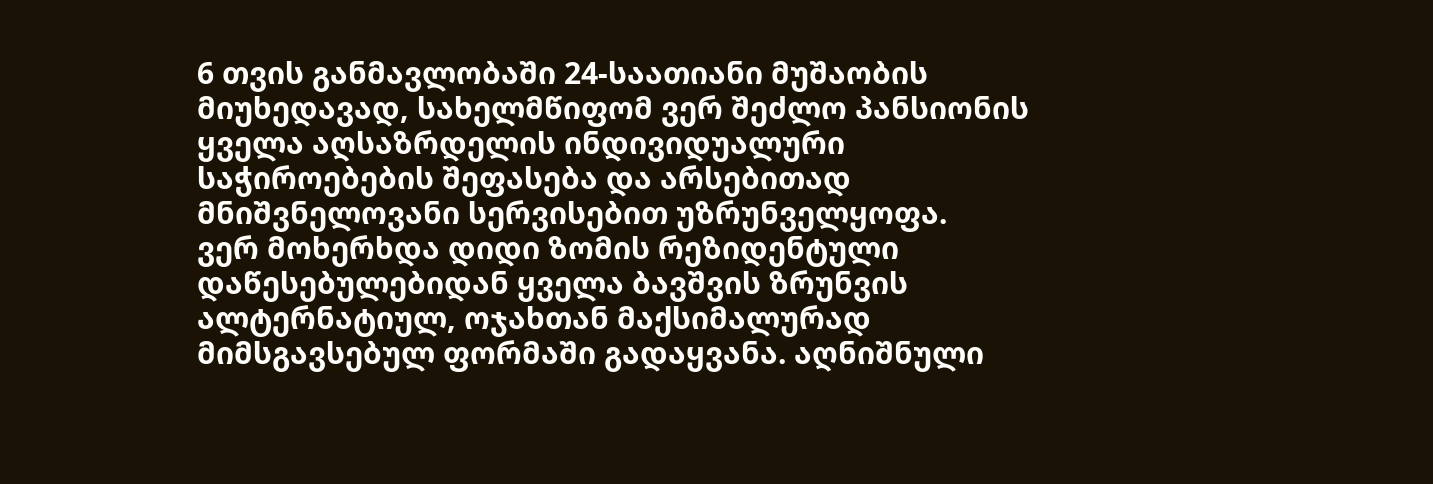6 თვის განმავლობაში 24-საათიანი მუშაობის მიუხედავად, სახელმწიფომ ვერ შეძლო პანსიონის ყველა აღსაზრდელის ინდივიდუალური საჭიროებების შეფასება და არსებითად მნიშვნელოვანი სერვისებით უზრუნველყოფა.
ვერ მოხერხდა დიდი ზომის რეზიდენტული დაწესებულებიდან ყველა ბავშვის ზრუნვის ალტერნატიულ, ოჯახთან მაქსიმალურად მიმსგავსებულ ფორმაში გადაყვანა. აღნიშნული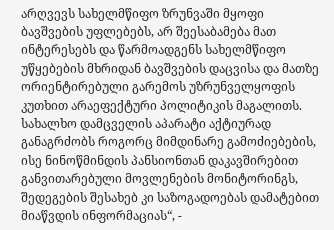არღვევს სახელმწიფო ზრუნვაში მყოფი ბავშვების უფლებებს, არ შეესაბამება მათ ინტერესებს და წარმოადგენს სახელმწიფო უწყებების მხრიდან ბავშვების დაცვისა და მათზე ორიენტირებული გარემოს უზრუნველყოფის კუთხით არაეფექტური პოლიტიკის მაგალითს.
სახალხო დამცველის აპარატი აქტიურად განაგრძობს როგორც მიმდინარე გამოძიებების, ისე ნინოწმინდის პანსიონთან დაკავშირებით განვითარებული მოვლენების მონიტორინგს, შედეგების შესახებ კი საზოგადოებას დამატებით მიაწვდის ინფორმაციას“, -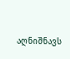აღნიშნავს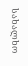სახალხო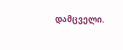დამცველი.